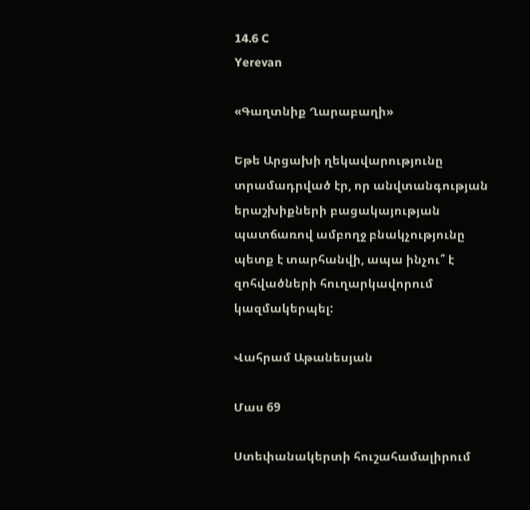14.6 C
Yerevan

«Գաղտնիք Ղարաբաղի»

Եթե Արցախի ղեկավարությունը տրամադրված էր, որ անվտանգության երաշխիքների բացակայության պատճառով ամբողջ բնակչությունը պետք է տարհանվի, ապա ինչու՞ է զոհվածների հուղարկավորում կազմակերպել:

Վահրամ Աթանեսյան

Մաս 69

Ստեփանակերտի հուշահամալիրում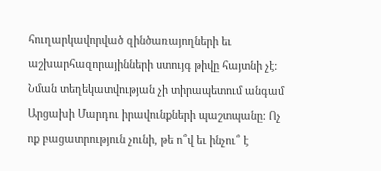հուղարկավորված զինծառայողների եւ աշխարհազորայինների ստույգ թիվը հայտնի չէ: Նման տեղեկատվության չի տիրապետում անգամ Արցախի Մարդու իրավունքների պաշտպանը: Ոչ ոք բացատրություն չունի, թե ո՞վ եւ ինչու՞ է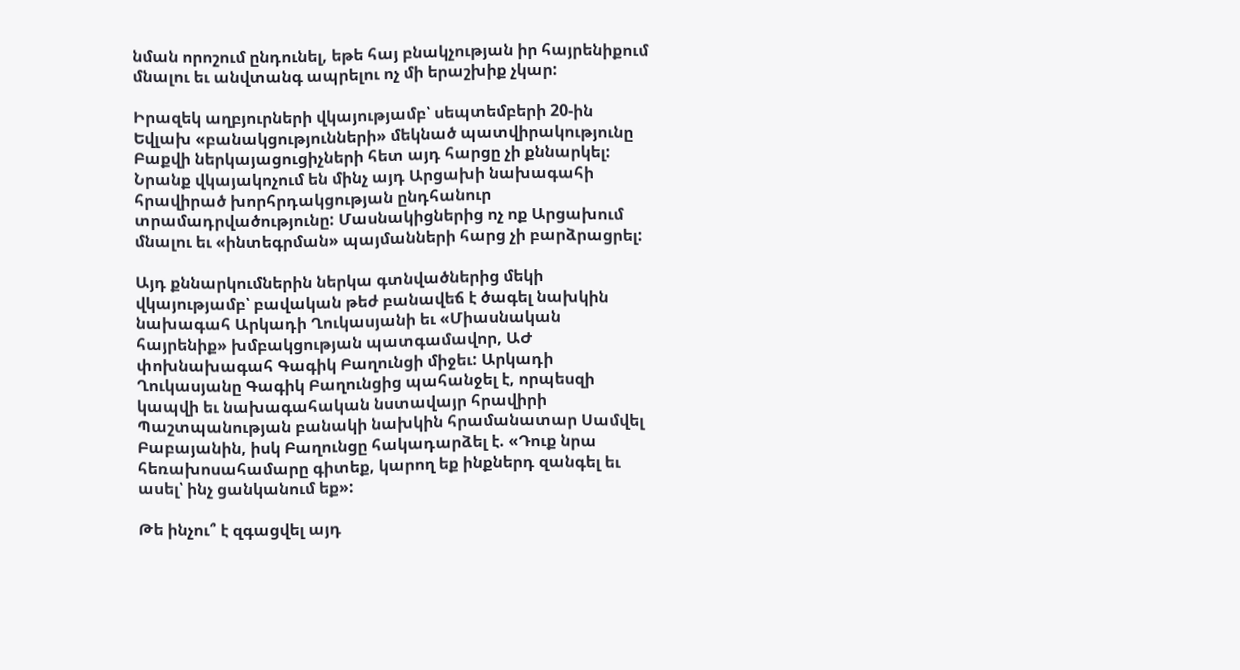նման որոշում ընդունել, եթե հայ բնակչության իր հայրենիքում մնալու եւ անվտանգ ապրելու ոչ մի երաշխիք չկար:

Իրազեկ աղբյուրների վկայությամբ՝ սեպտեմբերի 20-ին Եվլախ «բանակցությունների» մեկնած պատվիրակությունը Բաքվի ներկայացուցիչների հետ այդ հարցը չի քննարկել: Նրանք վկայակոչում են մինչ այդ Արցախի նախագահի հրավիրած խորհրդակցության ընդհանուր տրամադրվածությունը: Մասնակիցներից ոչ ոք Արցախում մնալու եւ «ինտեգրման» պայմանների հարց չի բարձրացրել:

Այդ քննարկումներին ներկա գտնվածներից մեկի վկայությամբ՝ բավական թեժ բանավեճ է ծագել նախկին նախագահ Արկադի Ղուկասյանի եւ «Միասնական հայրենիք» խմբակցության պատգամավոր, ԱԺ փոխնախագահ Գագիկ Բաղունցի միջեւ: Արկադի Ղուկասյանը Գագիկ Բաղունցից պահանջել է, որպեսզի կապվի եւ նախագահական նստավայր հրավիրի Պաշտպանության բանակի նախկին հրամանատար Սամվել Բաբայանին, իսկ Բաղունցը հակադարձել է. «Դուք նրա հեռախոսահամարը գիտեք, կարող եք ինքներդ զանգել եւ ասել՝ ինչ ցանկանում եք»:

Թե ինչու՞ է զգացվել այդ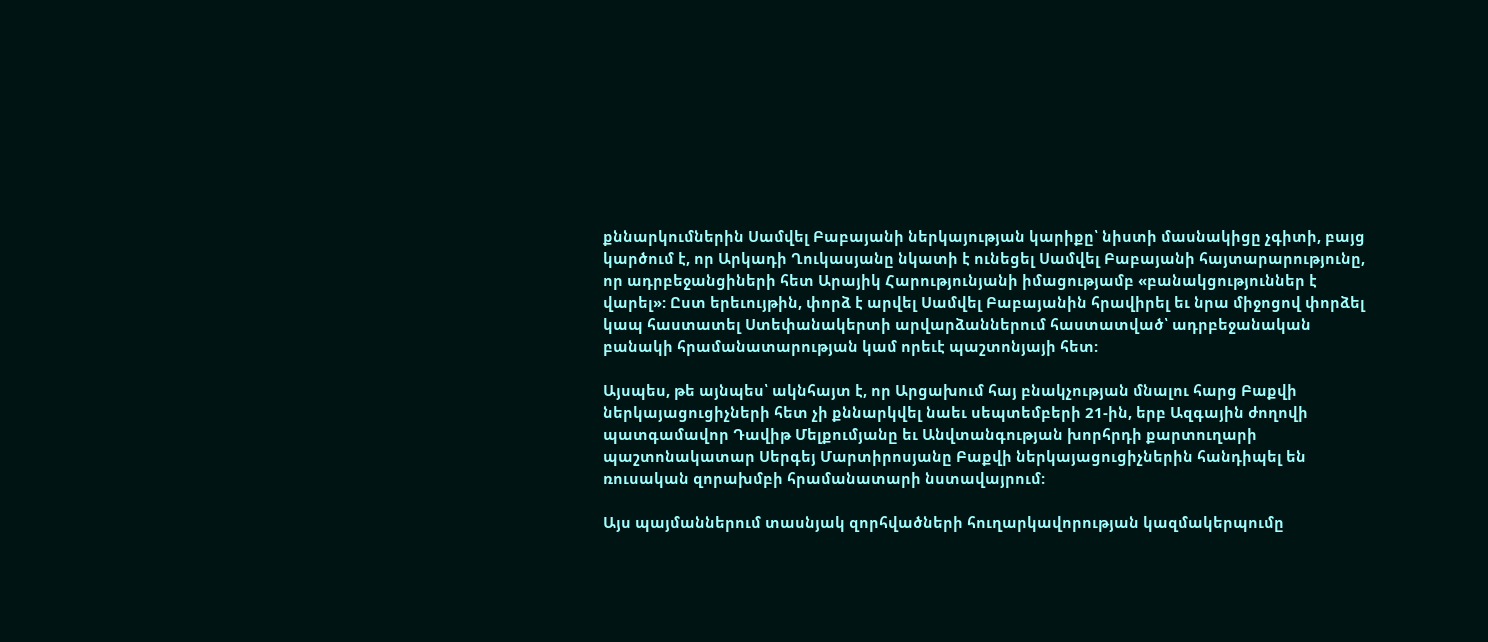քննարկումներին Սամվել Բաբայանի ներկայության կարիքը՝ նիստի մասնակիցը չգիտի, բայց կարծում է, որ Արկադի Ղուկասյանը նկատի է ունեցել Սամվել Բաբայանի հայտարարությունը, որ ադրբեջանցիների հետ Արայիկ Հարությունյանի իմացությամբ «բանակցություններ է վարել»: Ըստ երեւույթին, փորձ է արվել Սամվել Բաբայանին հրավիրել եւ նրա միջոցով փորձել կապ հաստատել Ստեփանակերտի արվարձաններում հաստատված՝ ադրբեջանական բանակի հրամանատարության կամ որեւէ պաշտոնյայի հետ:

Այսպես, թե այնպես՝ ակնհայտ է, որ Արցախում հայ բնակչության մնալու հարց Բաքվի ներկայացուցիչների հետ չի քննարկվել նաեւ սեպտեմբերի 21-ին, երբ Ազգային ժողովի պատգամավոր Դավիթ Մելքումյանը եւ Անվտանգության խորհրդի քարտուղարի պաշտոնակատար Սերգեյ Մարտիրոսյանը Բաքվի ներկայացուցիչներին հանդիպել են ռուսական զորախմբի հրամանատարի նստավայրում:

Այս պայմաններում տասնյակ զորհվածների հուղարկավորության կազմակերպումը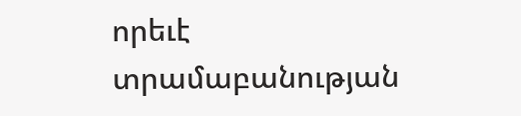որեւէ տրամաբանության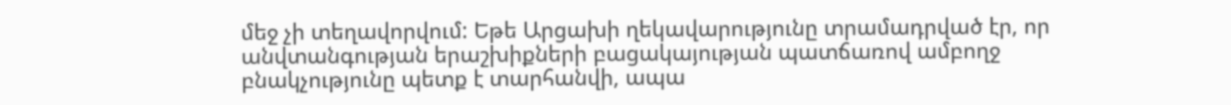մեջ չի տեղավորվում: Եթե Արցախի ղեկավարությունը տրամադրված էր, որ անվտանգության երաշխիքների բացակայության պատճառով ամբողջ բնակչությունը պետք է տարհանվի, ապա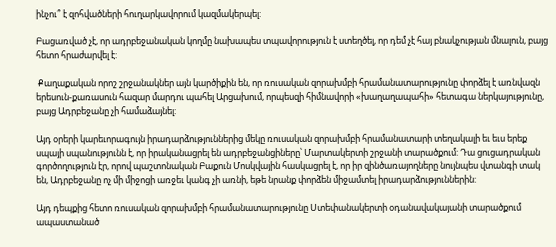ինչու՞ է զոհվածների հուղարկավորում կազմակերպել:

Բացառված չէ, որ ադրբեջանական կողմը նախապես տպավորություն է ստեղծել, որ դեմ չէ հայ բնակչության մնալուն, բայց հետո հրաժարվել է:

 Քաղաքական որոշ շրջանակներ այն կարծիքին են, որ ռուսական զորախմբի հրամանատարությունը փորձել է առնվազն երեսուն-քառասուն հազար մարդու պահել Արցախում, որպեսզի հիմնավորի «խաղաղապահի» հետագա ներկայությունը, բայց Ադրբեջանը չի համաձայնել:

Այդ օրերի կարեւորագույն իրադարձություններից մեկը ռուսական զորախմբի հրամանատարի տեղակալի եւ եւս երեք սպայի սպանությունն է, որ իրականացրել են ադրբեջանցիները՝ Մարտակերտի շրջանի տարածքում: Դա ցուցադրական գործողություն էր, որով պաշտոնական Բաքուն Մոսկվային հասկացրել է, որ իր զինծառայողները նույնպես վտանգի տակ են, Ադրբեջանը ոչ մի միջոցի առջեւ կանգ չի առնի, եթե նրանք փորձեն միջամտել իրադարձություններին:

Այդ դեպքից հետո ռուսական զորախմբի հրամանատարությունը Ստեփանակերտի օդանավակայանի տարածքում ապաստանած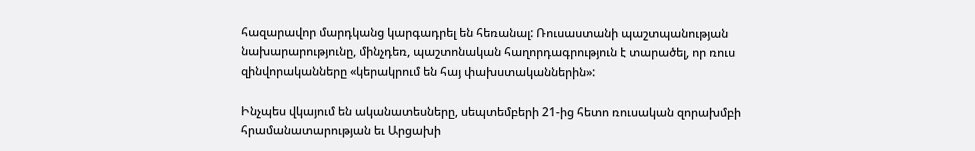հազարավոր մարդկանց կարգադրել են հեռանալ: Ռուսաստանի պաշտպանության նախարարությունը, մինչդեռ, պաշտոնական հաղորդագրություն է տարածել, որ ռուս զինվորականները «կերակրում են հայ փախստականներին»:

Ինչպես վկայում են ականատեսները, սեպտեմբերի 21-ից հետո ռուսական զորախմբի հրամանատարության եւ Արցախի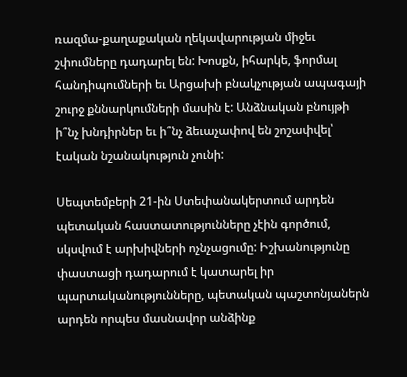ռազմա-քաղաքական ղեկավարության միջեւ շփումները դադարել են: Խոսքն, իհարկե, ֆորմալ հանդիպումների եւ Արցախի բնակչության ապագայի շուրջ քննարկումների մասին է: Անձնական բնույթի ի՞նչ խնդիրներ եւ ի՞նչ ձեւաչափով են շոշափվել՝ էական նշանակություն չունի:

Սեպտեմբերի 21-ին Ստեփանակերտում արդեն պետական հաստատությունները չէին գործում, սկսվում է արխիվների ոչնչացումը: Իշխանությունը փաստացի դադարում է կատարել իր պարտականությունները, պետական պաշտոնյաներն արդեն որպես մասնավոր անձինք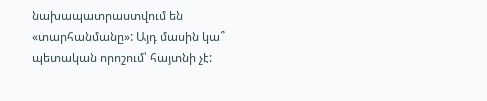նախապատրաստվում են «տարհանմանը»: Այդ մասին կա՞ պետական որոշում՝ հայտնի չէ: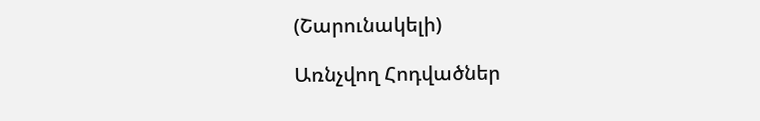(Շարունակելի)

Առնչվող Հոդվածներ